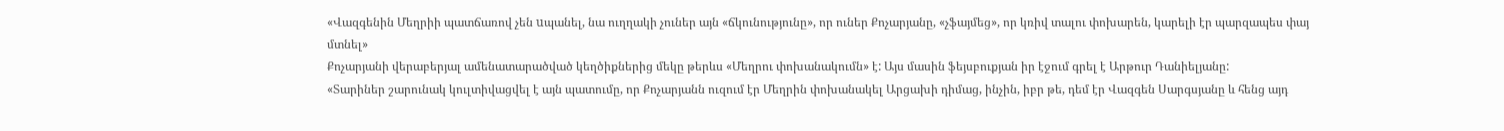«Վազգենին Մեղրիի պատճառով չեն uպանել, նա ուղղակի չուներ այն «ճկունությունը», որ ուներ Քոչարյանը, «չֆայմեց», որ կռիվ տալու փոխարեն, կարելի էր պարզապես փայ մտնել»
Քոչարյանի վերաբերյալ ամենատարածված կեղծիքներից մեկը թերևս «Մեղրու փոխանակումն» է: Այս մասին ֆեյսբուքյան իր էջում գրել է Արթուր Դանիելյանը:
«Տարիներ շարունակ կուլտիվացվել է այն պատումը, որ Քոչարյանն ուզում էր Մեղրին փոխանակել Արցախի դիմաց, ինչին, իբր թե, դեմ էր Վազգեն Սարգսյանը և հենց այդ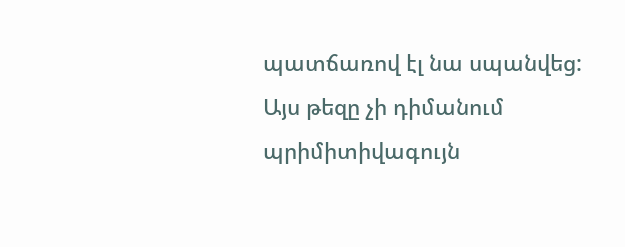պատճառով էլ նա սպանվեց: Այս թեզը չի դիմանում պրիմիտիվագույն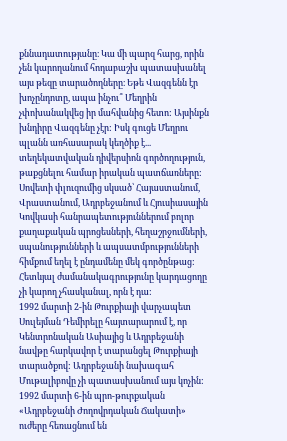քննադատությանը։ Կա մի պարզ հարց, որին չեն կարողանում հոդաբաշխ պատասխանել այս թեզը տարածողները։ Եթե Վազգենն էր խոչընդոտը, ապա ինչու՞ Մեղրին չփոխանակվեց իր մահվանից հետո: Այսինքն խնդիրը Վազգենը չէր: Իսկ գուցե Մեղրու պլանն առհասարակ կեղծիք է... տեղեկատվական դիվերսիոն գործողություն, թաքցնելու համար իրական պատճառները:
Սովետի փլուզումից սկսած՝ Հայաստանում, Վրաստանում, Ադրբեջանում և Հյուսիասային Կովկասի հանրապետություններում բոլոր քաղաքական պրոցեսների, հեղաշրջումների, սպանությունների և ապսատմբությունների հիմքում եղել է ընդամենը մեկ գործընթաց: Հետևյալ ժամանակագրությունը կարդացողը չի կարող չհասկանալ, որն է դա:
1992 մարտի 2-ին Թուրքիայի վարչապետ Սուլեյման Դեմիրելը հայտարարում է, որ Կենտրոնական Ասիայից և Ադրբեջանի նավթը հարկավոր է տարանցել Թուրքիայի տարածքով: Ադրբեջանի նախագահ Մութալիբովը չի պատասխանում այս կոչին:
1992 մարտի 6-ին պրո-թուրքական «Ադրբեջանի Ժողովրդական Ճակատի» ուժերը հեռացնում են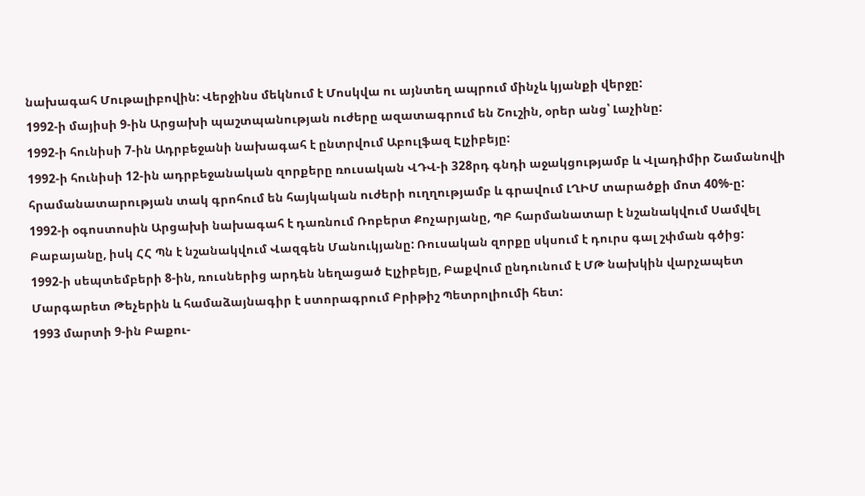նախագահ Մութալիբովին: Վերջինս մեկնում է Մոսկվա ու այնտեղ ապրում մինչև կյանքի վերջը:
1992-ի մայիսի 9-ին Արցախի պաշտպանության ուժերը ազատագրում են Շուշին, օրեր անց՝ Լաչինը:
1992-ի հունիսի 7-ին Ադրբեջանի նախագահ է ընտրվում Աբուլֆազ Էլչիբեյը:
1992-ի հունիսի 12-ին ադրբեջանական զորքերը ռուսական ՎԴՎ-ի 328րդ գնդի աջակցությամբ և Վլադիմիր Շամանովի հրամանատարության տակ գրոհում են հայկական ուժերի ուղղությամբ և գրավում ԼՂԻՄ տարածքի մոտ 40%-ը:
1992-ի օգոստոսին Արցախի նախագահ է դառնում Ռոբերտ Քոչարյանը, ՊԲ հարմանատար է նշանակվում Սամվել Բաբայանը, իսկ ՀՀ Պն է նշանակվում Վազգեն Մանուկյանը: Ռուսական զորքը սկսում է դուրս գալ շփման գծից:
1992-ի սեպտեմբերի 8-ին, ռուսներից արդեն նեղացած Էլչիբեյը, Բաքվում ընդունում է ՄԹ նախկին վարչապետ Մարգարետ Թեչերին և համաձայնագիր է ստորագրում Բրիթիշ Պետրոլիումի հետ:
1993 մարտի 9-ին Բաքու-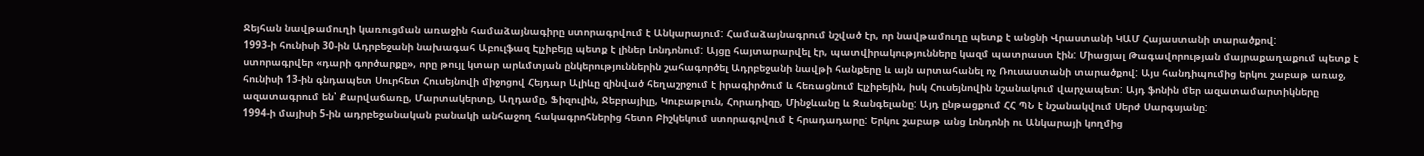Ջեյհան նավթամուղի կառուցման առաջին համաձայնագիրը ստորագրվում է Անկարայում: Համաձայնագրում նշված էր, որ նավթամուղը պետք է անցնի Վրաստանի ԿԱՄ Հայաստանի տարածքով:
1993-ի հունիսի 30-ին Ադրբեջանի նախագահ Աբուլֆազ Էլչիբեյը պետք է լիներ Լոնդոնում: Այցը հայտարարվել էր, պատվիրակությունները կազմ պատրաստ էին: Միացյալ Թագավորության մայրաքաղաքում պետք է ստորագրվեր «դարի գործարքը», որը թույլ կտար արևմտյան ընկերություններին շահագործել Ադրբեջանի նավթի հանքերը և այն արտահանել ոչ Ռուսաստանի տարածքով: Այս հանդիպումից երկու շաբաթ առաջ, հունիսի 13-ին գնդապետ Սուրհետ Հուսեյնովի միջոցով Հեյդար Ալիևը զինված հեղաշրջում է իրագիրծում և հեռացնում Էլչիբեյին, իսկ Հուսեյնովին նշանակում վարչապետ: Այդ ֆոնին մեր ազատամարտիկները ազատագրում են՝ Քարվաճառը, Մարտակերտը, Աղդամը, Ֆիզուլին, Ջեբրայիլը, Կուբաթլուն, Հորադիզը, Մինջևանը և Զանգելանը: Այդ ընթացքում ՀՀ ՊՆ է նշանակվում Սերժ Սարգսյանը:
1994-ի մայիսի 5-ին ադրբեջանական բանակի անհաջող հակագրոհներից հետո Բիշկեկում ստորագրվում է հրադադարը: Երկու շաբաթ անց Լոնդոնի ու Անկարայի կողմից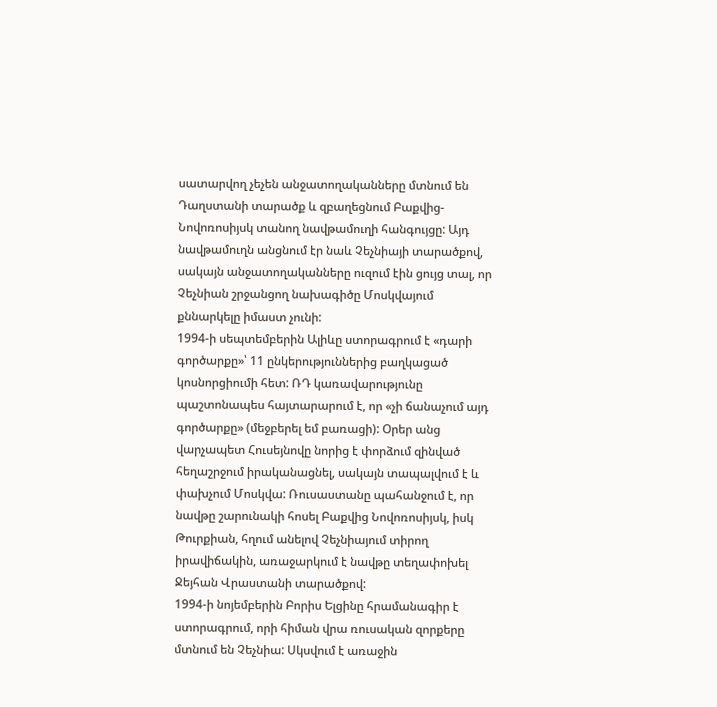սատարվող չեչեն անջատողականները մտնում են Դաղստանի տարածք և զբաղեցնում Բաքվից-Նովոռոսիյսկ տանող նավթամուղի հանգույցը: Այդ նավթամուղն անցնում էր նաև Չեչնիայի տարածքով, սակայն անջատողականները ուզում էին ցույց տալ, որ Չեչնիան շրջանցող նախագիծը Մոսկվայում քննարկելը իմաստ չունի:
1994-ի սեպտեմբերին Ալիևը ստորագրում է «դարի գործարքը»՝ 11 ընկերություններից բաղկացած կոսնորցիումի հետ: ՌԴ կառավարությունը պաշտոնապես հայտարարում է, որ «չի ճանաչում այդ գործարքը» (մեջբերել եմ բառացի): Օրեր անց վարչապետ Հուսեյնովը նորից է փորձում զինված հեղաշրջում իրականացնել, սակայն տապալվում է և փախչում Մոսկվա: Ռուսաստանը պահանջում է, որ նավթը շարունակի հոսել Բաքվից Նովոռոսիյսկ, իսկ Թուրքիան, հղում անելով Չեչնիայում տիրող իրավիճակին, առաջարկում է նավթը տեղափոխել Ջեյհան Վրաստանի տարածքով:
1994-ի նոյեմբերին Բորիս Ելցինը հրամանագիր է ստորագրում, որի հիման վրա ռուսական զորքերը մտնում են Չեչնիա: Սկսվում է առաջին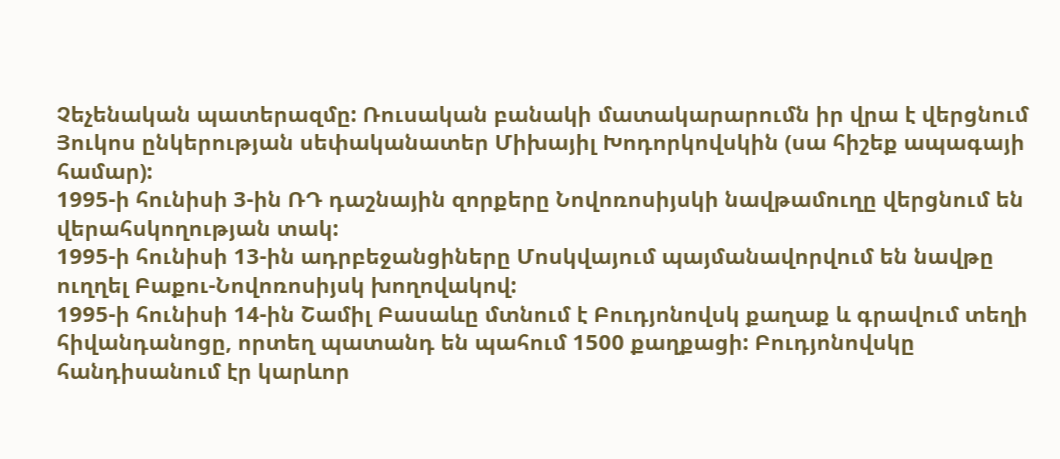Չեչենական պատերազմը: Ռուսական բանակի մատակարարումն իր վրա է վերցնում Յուկոս ընկերության սեփականատեր Միխայիլ Խոդորկովսկին (սա հիշեք ապագայի համար):
1995-ի հունիսի 3-ին ՌԴ դաշնային զորքերը Նովոռոսիյսկի նավթամուղը վերցնում են վերահսկողության տակ:
1995-ի հունիսի 13-ին ադրբեջանցիները Մոսկվայում պայմանավորվում են նավթը ուղղել Բաքու-Նովոռոսիյսկ խողովակով:
1995-ի հունիսի 14-ին Շամիլ Բասաևը մտնում է Բուդյոնովսկ քաղաք և գրավում տեղի հիվանդանոցը, որտեղ պատանդ են պահում 1500 քաղքացի: Բուդյոնովսկը հանդիսանում էր կարևոր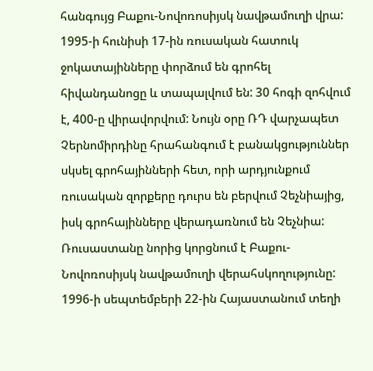հանգույց Բաքու-Նովոռոսիյսկ նավթամուղի վրա:
1995-ի հունիսի 17-ին ռուսական հատուկ ջոկատայինները փորձում են գրոհել հիվանդանոցը և տապալվում են: 30 հոգի զոհվում է, 400-ը վիրավորվում: Նույն օրը ՌԴ վարչապետ Չերնոմիրդինը հրահանգում է բանակցություններ սկսել գրոհայինների հետ, որի արդյունքում ռուսական զորքերը դուրս են բերվում Չեչնիայից, իսկ գրոհայինները վերադառնում են Չեչնիա: Ռուսաստանը նորից կորցնում է Բաքու-Նովոռոսիյսկ նավթամուղի վերահսկողությունը:
1996-ի սեպտեմբերի 22-ին Հայաստանում տեղի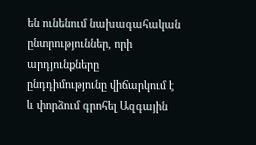են ունենում նախագահական ընտրություններ, որի արդյունքները ընդդիմությունը վիճարկում է և փորձում գրոհել Ազգային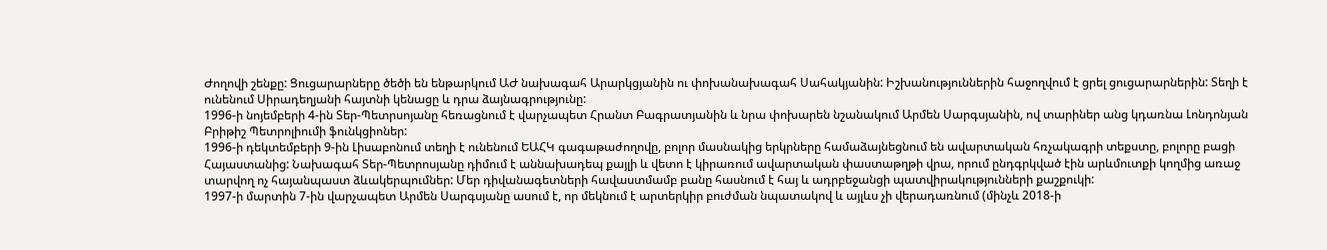Ժողովի շենքը: Ցուցարարները ծեծի են ենթարկում ԱԺ նախագահ Արարկցյանին ու փոխանախագահ Սահակյանին: Իշխանություններին հաջողվում է ցրել ցուցարարներին: Տեղի է ունենում Սիրադեղյանի հայտնի կենացը և դրա ձայնագրությունը:
1996-ի նոյեմբերի 4-ին Տեր-Պետրսոյանը հեռացնում է վարչապետ Հրանտ Բագրատյանին և նրա փոխարեն նշանակում Արմեն Սարգսյանին, ով տարիներ անց կդառնա Լոնդոնյան Բրիթիշ Պետրոլիումի ֆունկցիոներ:
1996-ի դեկտեմբերի 9-ին Լիսաբոնում տեղի է ունենում ԵԱՀԿ գագաթաժողովը, բոլոր մասնակից երկրները համաձայնեցնում են ավարտական հռչակագրի տեքստը, բոլորը բացի Հայաստանից: Նախագահ Տեր-Պետրոսյանը դիմում է աննախադեպ քայլի և վետո է կիրառում ավարտական փաստաթղթի վրա, որում ընդգրկված էին արևմուտքի կողմից առաջ տարվող ոչ հայանպաստ ձևակերպումներ: Մեր դիվանագետների հավաստմամբ բանը հասնում է հայ և ադրբեջանցի պատվիրակությունների քաշքուկի:
1997-ի մարտին 7-ին վարչապետ Արմեն Սարգսյանը ասում է, որ մեկնում է արտերկիր բուժման նպատակով և այլևս չի վերադառնում (մինչև 2018-ի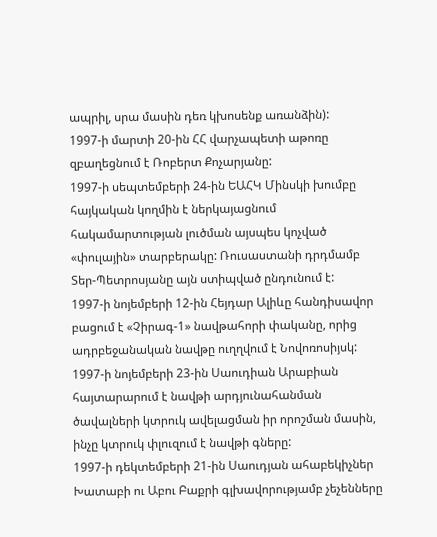ապրիլ, սրա մասին դեռ կխոսենք առանձին):
1997-ի մարտի 20-ին ՀՀ վարչապետի աթոռը զբաղեցնում է Ռոբերտ Քոչարյանը:
1997-ի սեպտեմբերի 24-ին ԵԱՀԿ Մինսկի խումբը հայկական կողմին է ներկայացնում հակամարտության լուծման այսպես կոչված «փուլային» տարբերակը: Ռուսաստանի դրդմամբ Տեր-Պետրոսյանը այն ստիպված ընդունում է:
1997-ի նոյեմբերի 12-ին Հեյդար Ալիևը հանդիսավոր բացում է «Չիրագ-1» նավթահորի փականը, որից ադրբեջանական նավթը ուղղվում է Նովոռոսիյսկ:
1997-ի նոյեմբերի 23-ին Սաուդիան Արաբիան հայտարարում է նավթի արդյունահանման ծավալների կտրուկ ավելացման իր որոշման մասին, ինչը կտրուկ փլուզում է նավթի գները:
1997-ի դեկտեմբերի 21-ին Սաուդյան ահաբեկիչներ Խատաբի ու Աբու Բաքրի գլխավորությամբ չեչենները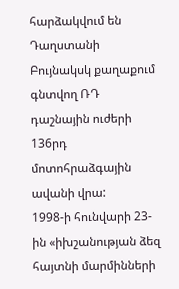հարձակվում են Դաղստանի Բույնակսկ քաղաքում գնտվող ՌԴ դաշնային ուժերի 136րդ մոտոհրաձգային ավանի վրա:
1998-ի հունվարի 23-ին «իխշանության ձեզ հայտնի մարմինների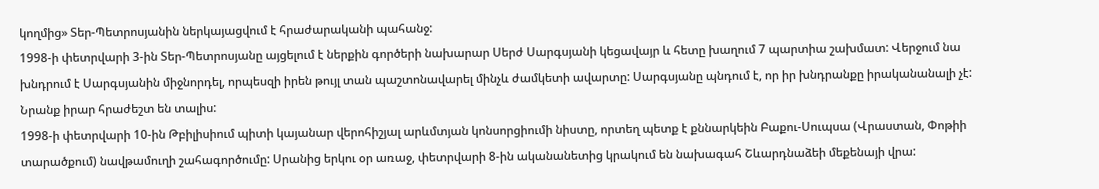կողմից» Տեր-Պետրոսյանին ներկայացվում է հրաժարականի պահանջ:
1998-ի փետրվարի 3-ին Տեր-Պետրոսյանը այցելում է ներքին գործերի նախարար Սերժ Սարգսյանի կեցավայր և հետը խաղում 7 պարտիա շախմատ: Վերջում նա խնդրում է Սարգսյանին միջնորդել, որպեսզի իրեն թույլ տան պաշտոնավարել մինչև ժամկետի ավարտը: Սարգսյանը պնդում է, որ իր խնդրանքը իրականանալի չէ: Նրանք իրար հրաժեշտ են տալիս:
1998-ի փետրվարի 10-ին Թբիլիսիում պիտի կայանար վերոհիշյալ արևմտյան կոնսորցիումի նիստը, որտեղ պետք է քննարկեին Բաքու-Սուպսա (Վրաստան, Փոթիի տարածքում) նավթամուղի շահագործումը: Սրանից երկու օր առաջ, փետրվարի 8-ին ականանետից կրակում են նախագահ Շևարդնաձեի մեքենայի վրա: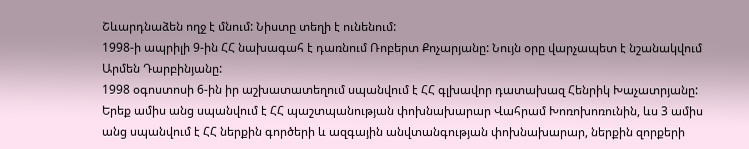Շևարդնաձեն ողջ է մնում: Նիստը տեղի է ունենում:
1998-ի ապրիլի 9-ին ՀՀ նախագահ է դառնում Ռոբերտ Քոչարյանը: Նույն օրը վարչապետ է նշանակվում Արմեն Դարբինյանը:
1998 օգոստոսի 6-ին իր աշխատատեղում սպանվում է ՀՀ գլխավոր դատախազ Հենրիկ Խաչատրյանը: Երեք ամիս անց սպանվում է ՀՀ պաշտպանության փոխնախարար Վահրամ Խոռոխոռունին, ևս 3 ամիս անց սպանվում է ՀՀ ներքին գործերի և ազգային անվտանգության փոխնախարար, ներքին զորքերի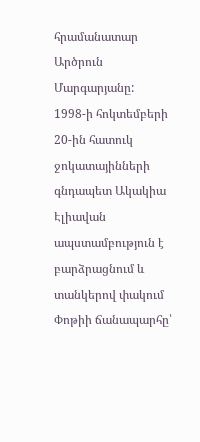հրամանատար Արծրուն Մարգարյանը:
1998-ի հոկտեմբերի 20-ին հատուկ ջոկատայինների գնդապետ Ակակիա Էլիավան ապստամբություն է բարձրացնում և տանկերով փակում Փոթիի ճանապարհը՝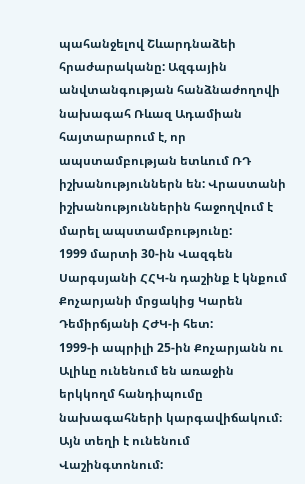պահանջելով Շևարդնաձեի հրաժարականը: Ազգային անվտանգության հանձնաժողովի նախագահ Ռևազ Ադամիան հայտարարում է, որ ապստամբության ետևում ՌԴ իշխանություններն են: Վրաստանի իշխանություններին հաջողվում է մարել ապստամբությունը:
1999 մարտի 30-ին Վազգեն Սարգսյանի ՀՀԿ-ն դաշինք է կնքում Քոչարյանի մրցակից Կարեն Դեմիրճյանի ՀԺԿ-ի հետ:
1999-ի ապրիլի 25-ին Քոչարյանն ու Ալիևը ունենում են առաջին երկկողմ հանդիպումը նախագահների կարգավիճակում։ Այն տեղի է ունենում Վաշինգտոնում: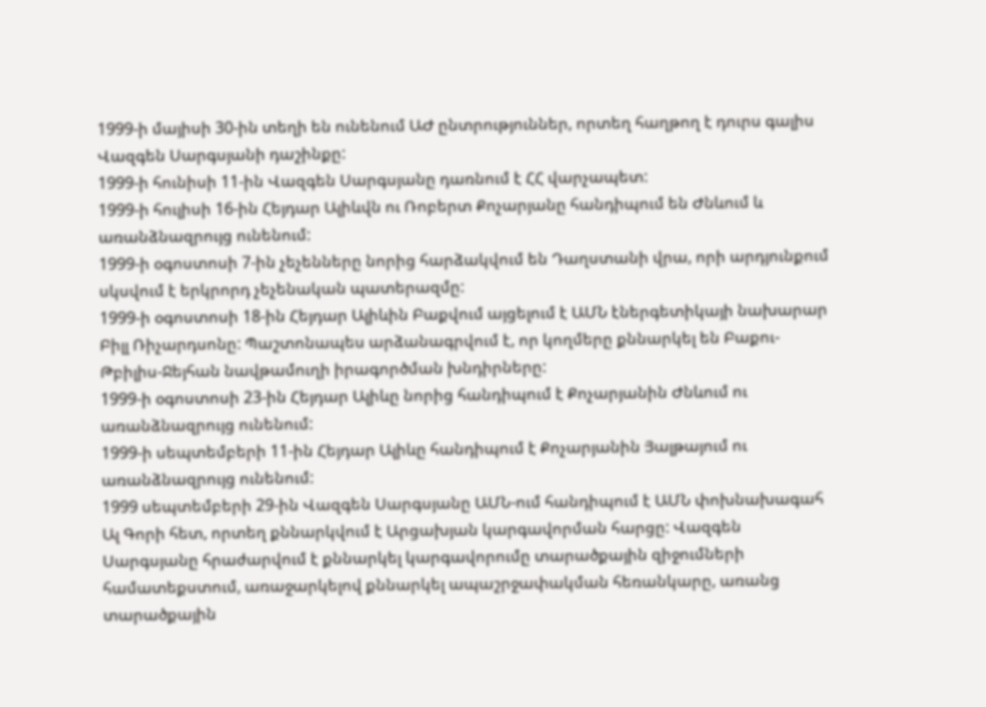1999-ի մայիսի 30-ին տեղի են ունենում ԱԺ ընտրություններ, որտեղ հաղթող է դուրս գալիս Վազգեն Սարգսյանի դաշինքը:
1999-ի հունիսի 11-ին Վազգեն Սարգսյանը դառնում է ՀՀ վարչապետ:
1999-ի հուլիսի 16-ին Հեյդար Ալիևվն ու Ռոբերտ Քոչարյանը հանդիպում են Ժնևում և առանձնազրույց ունենում:
1999-ի օգոստոսի 7-ին չեչենները նորից հարձակվում են Դաղստանի վրա, որի արդյունքում սկսվում է երկրորդ չեչենական պատերազմը:
1999-ի օգոստոսի 18-ին Հեյդար Ալիևին Բաքվում այցելում է ԱՄՆ էներգետիկայի նախարար Բիլլ Ռիչարդսոնը: Պաշտոնապես արձանագրվում է, որ կողմերը քննարկել են Բաքու-Թբիլիս-Ջեյհան նավթամուղի իրագործման խնդիրները:
1999-ի օգոստոսի 23-ին Հեյդար Ալիևը նորից հանդիպում է Քոչարյանին Ժնևում ու առանձնազրույց ունենում:
1999-ի սեպտեմբերի 11-ին Հեյդար Ալիևը հանդիպում է Քոչարյանին Յալթայում ու առանձնազրույց ունենում:
1999 սեպտեմբերի 29-ին Վազգեն Սարգսյանը ԱՄՆ-ում հանդիպում է ԱՄՆ փոխնախագահ Ալ Գորի հետ, որտեղ քննարկվում է Արցախյան կարգավորման հարցը: Վազգեն Սարգսյանը հրաժարվում է քննարկել կարգավորումը տարածքային զիջումների համատեքստում, առաջարկելով քննարկել ապաշրջափակման հեռանկարը, առանց տարածքային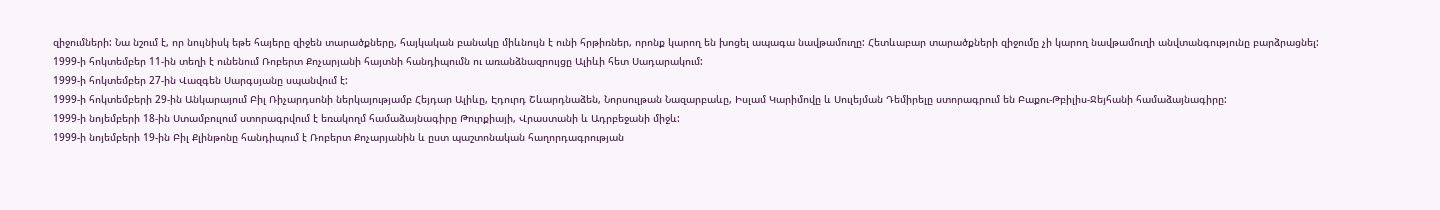զիջումների: Նա նշում է, որ նույնիսկ եթե հայերը զիջեն տարածքները, հայկական բանակը միևնույն է ունի հրթիռներ, որոնք կարող են խոցել ապագա նավթամուղը: Հետևաբար տարածքների զիջումը չի կարող նավթամուղի անվտանգությունը բարձրացնել:
1999-ի հոկտեմբեր 11-ին տեղի է ունենում Ռոբերտ Քոչարյանի հայտնի հանդիպումն ու առանձնազրույցը Ալիևի հետ Սադարակում:
1999-ի հոկտեմբեր 27-ին Վազգեն Սարգսյանը սպանվում է:
1999-ի հոկտեմբերի 29-ին Անկարայում Բիլ Ռիչարդսոնի ներկայությամբ Հեյդար Ալիևը, Էդուրդ Շևարդնաձեն, Նորսուլթան Նազարբաևը, Իսլամ Կարիմովը և Սուլեյման Դեմիրելը ստորագրում են Բաքու-Թբիլիս-Ջեյհանի համաձայնագիրը:
1999-ի նոյեմբերի 18-ին Ստամբուլում ստորագրվում է եռակողմ համաձայնագիրը Թուրքիայի, Վրաստանի և Ադրբեջանի միջև:
1999-ի նոյեմբերի 19-ին Բիլ Քլինթոնը հանդիպում է Ռոբերտ Քոչարյանին և ըստ պաշտոնական հաղորդագրության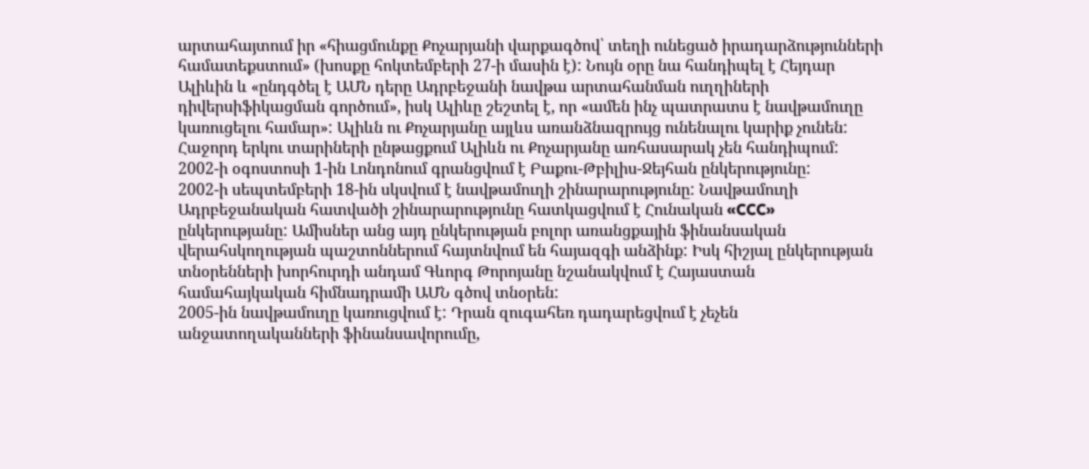արտահայտում իր «հիացմունքը Քոչարյանի վարքագծով՝ տեղի ունեցած իրադարձությունների համատեքստում» (խոսքը հոկտեմբերի 27-ի մասին է): Նույն օրը նա հանդիպել է Հեյդար Ալիևին և «ընդգծել է ԱՄՆ դերը Ադրբեջանի նավթա արտահանման ուղղիների դիվերսիֆիկացման գործում», իսկ Ալիևը շեշտել է, որ «ամեն ինչ պատրատս է նավթամուղը կառուցելու համար»: Ալիևն ու Քոչարյանը այլևս առանձնազրույց ունենալու կարիք չունեն: Հաջորդ երկու տարիների ընթացքում Ալիևն ու Քոչարյանը առհասարակ չեն հանդիպում:
2002-ի օգոստոսի 1-ին Լոնդոնում գրանցվում է Բաքու-Թբիլիս-Ջեյհան ընկերությունը:
2002-ի սեպտեմբերի 18-ին սկսվում է նավթամուղի շինարարությունը: Նավթամուղի Ադրբեջանական հատվածի շինարարությունը հատկացվում է Հունական «CCC» ընկերությանը: Ամիսներ անց այդ ընկերության բոլոր առանցքային ֆինանսական վերահսկողության պաշտոններում հայտնվում են հայազգի անձինք: Իսկ հիշյալ ընկերության տնօրենների խորհուրդի անդամ Գևորգ Թորոյանը նշանակվում է Հայաստան համահայկական հիմնադրամի ԱՄՆ գծով տնօրեն:
2005-ին նավթամուղը կառուցվում է: Դրան զուգահեռ դադարեցվում է չեչեն անջատողականների ֆինանսավորումը,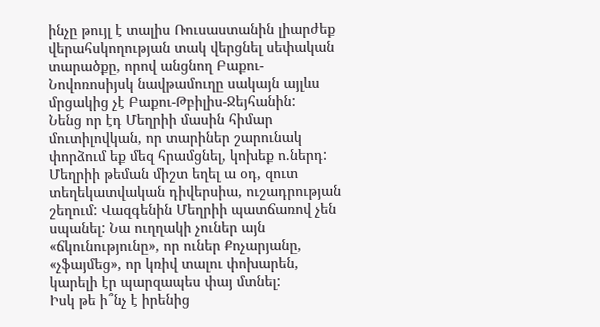ինչը թույլ է տալիս Ռուսաստանին լիարժեք վերահսկողության տակ վերցնել սեփական տարածքը, որով անցնող Բաքու-Նովոռոսիյսկ նավթամուղը սակայն այլևս մրցակից չէ Բաքու-Թբիլիս-Ջեյհանին:
Նենց որ էդ Մեղրիի մասին հիմար մուտիլովկան, որ տարիներ շարունակ փորձում եք մեզ հրամցնել, կոխեք ո.ներդ: Մեղրիի թեման միշտ եղել ա օդ, զուտ տեղեկատվական դիվերսիա, ուշադրության շեղում: Վազգենին Մեղրիի պատճառով չեն սպանել: Նա ուղղակի չուներ այն «ճկունությունը», որ ուներ Քոչարյանը, «չֆայմեց», որ կռիվ տալու փոխարեն, կարելի էր պարզապես փայ մտնել:
Իսկ թե ի՞նչ է իրենից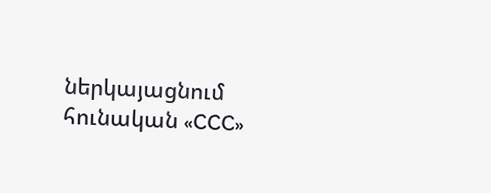ներկայացնում հունական «CCC»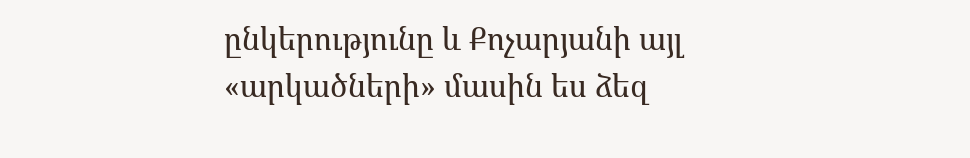ընկերությունը և Քոչարյանի այլ «արկածների» մասին ես ձեզ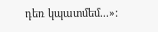դեռ կպատմեմ...»: